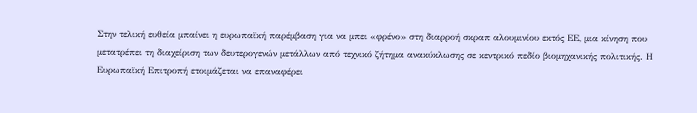Στην τελική ευθεία μπαίνει η ευρωπαϊκή παρέμβαση για να μπει «φρένο» στη διαρροή σκραπ αλουμινίου εκτός ΕΕ, μια κίνηση που μετατρέπει τη διαχείριση των δευτερογενών μετάλλων από τεχνικό ζήτημα ανακύκλωσης σε κεντρικό πεδίο βιομηχανικής πολιτικής. Η Ευρωπαϊκή Επιτροπή ετοιμάζεται να επαναφέρει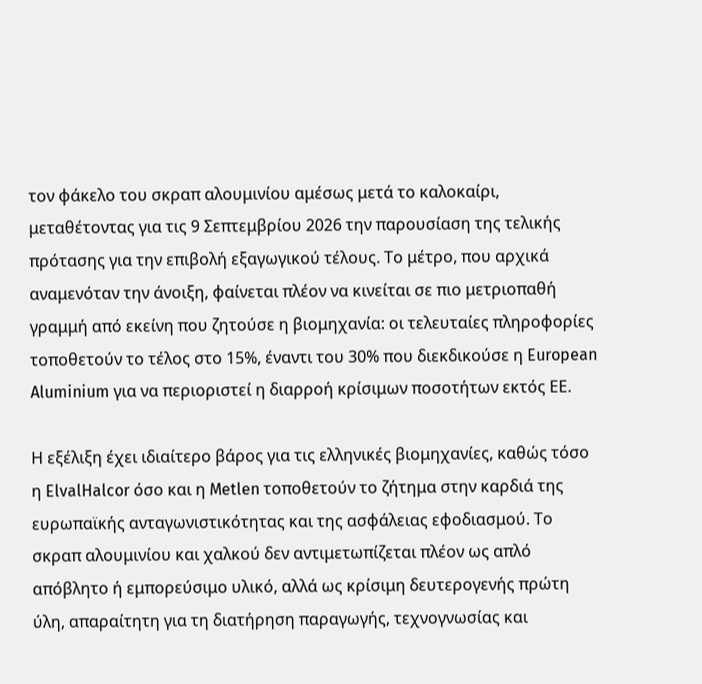τον φάκελο του σκραπ αλουμινίου αμέσως μετά το καλοκαίρι, μεταθέτοντας για τις 9 Σεπτεμβρίου 2026 την παρουσίαση της τελικής πρότασης για την επιβολή εξαγωγικού τέλους. Το μέτρο, που αρχικά αναμενόταν την άνοιξη, φαίνεται πλέον να κινείται σε πιο μετριοπαθή γραμμή από εκείνη που ζητούσε η βιομηχανία: οι τελευταίες πληροφορίες τοποθετούν το τέλος στο 15%, έναντι του 30% που διεκδικούσε η European Aluminium για να περιοριστεί η διαρροή κρίσιμων ποσοτήτων εκτός ΕΕ.

Η εξέλιξη έχει ιδιαίτερο βάρος για τις ελληνικές βιομηχανίες, καθώς τόσο η ElvalHalcor όσο και η Metlen τοποθετούν το ζήτημα στην καρδιά της ευρωπαϊκής ανταγωνιστικότητας και της ασφάλειας εφοδιασμού. Το σκραπ αλουμινίου και χαλκού δεν αντιμετωπίζεται πλέον ως απλό απόβλητο ή εμπορεύσιμο υλικό, αλλά ως κρίσιμη δευτερογενής πρώτη ύλη, απαραίτητη για τη διατήρηση παραγωγής, τεχνογνωσίας και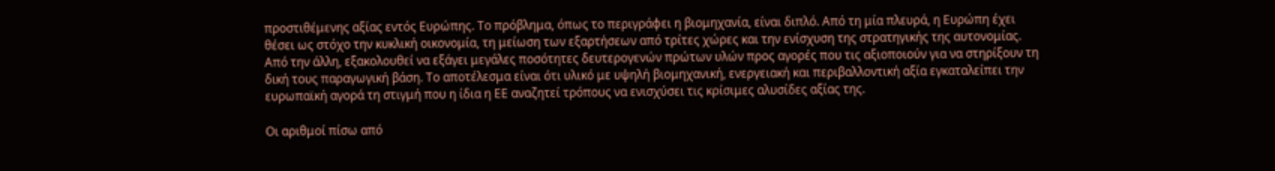προστιθέμενης αξίας εντός Ευρώπης. Το πρόβλημα, όπως το περιγράφει η βιομηχανία, είναι διπλό. Από τη μία πλευρά, η Ευρώπη έχει θέσει ως στόχο την κυκλική οικονομία, τη μείωση των εξαρτήσεων από τρίτες χώρες και την ενίσχυση της στρατηγικής της αυτονομίας. Από την άλλη, εξακολουθεί να εξάγει μεγάλες ποσότητες δευτερογενών πρώτων υλών προς αγορές που τις αξιοποιούν για να στηρίξουν τη δική τους παραγωγική βάση. Το αποτέλεσμα είναι ότι υλικό με υψηλή βιομηχανική, ενεργειακή και περιβαλλοντική αξία εγκαταλείπει την ευρωπαϊκή αγορά τη στιγμή που η ίδια η ΕΕ αναζητεί τρόπους να ενισχύσει τις κρίσιμες αλυσίδες αξίας της.

Οι αριθμοί πίσω από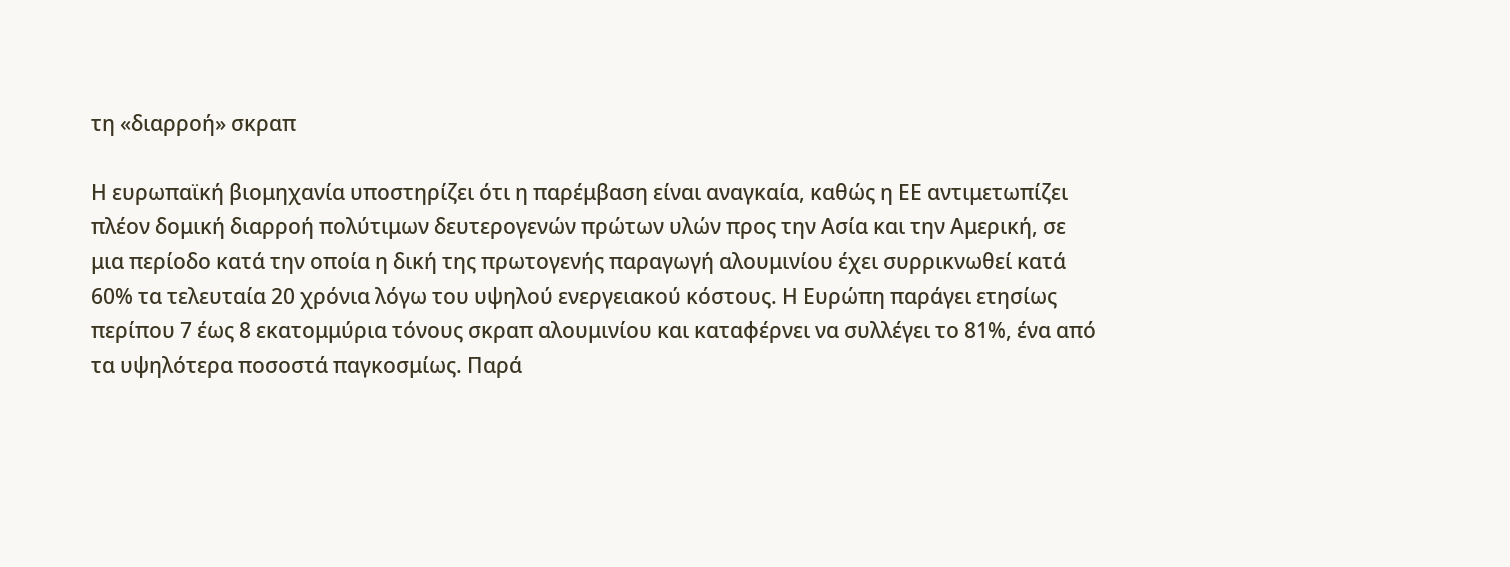τη «διαρροή» σκραπ

Η ευρωπαϊκή βιομηχανία υποστηρίζει ότι η παρέμβαση είναι αναγκαία, καθώς η ΕΕ αντιμετωπίζει πλέον δομική διαρροή πολύτιμων δευτερογενών πρώτων υλών προς την Ασία και την Αμερική, σε μια περίοδο κατά την οποία η δική της πρωτογενής παραγωγή αλουμινίου έχει συρρικνωθεί κατά 60% τα τελευταία 20 χρόνια λόγω του υψηλού ενεργειακού κόστους. Η Ευρώπη παράγει ετησίως περίπου 7 έως 8 εκατομμύρια τόνους σκραπ αλουμινίου και καταφέρνει να συλλέγει το 81%, ένα από τα υψηλότερα ποσοστά παγκοσμίως. Παρά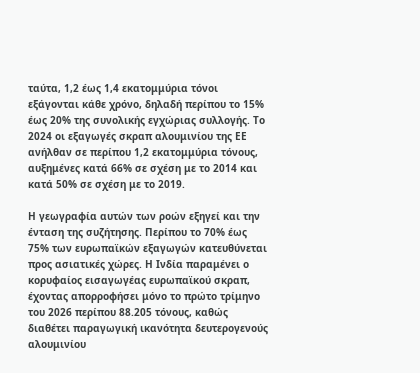ταύτα, 1,2 έως 1,4 εκατομμύρια τόνοι εξάγονται κάθε χρόνο, δηλαδή περίπου το 15% έως 20% της συνολικής εγχώριας συλλογής. Το 2024 οι εξαγωγές σκραπ αλουμινίου της ΕΕ ανήλθαν σε περίπου 1,2 εκατομμύρια τόνους, αυξημένες κατά 66% σε σχέση με το 2014 και κατά 50% σε σχέση με το 2019.

Η γεωγραφία αυτών των ροών εξηγεί και την ένταση της συζήτησης. Περίπου το 70% έως 75% των ευρωπαϊκών εξαγωγών κατευθύνεται προς ασιατικές χώρες. Η Ινδία παραμένει ο κορυφαίος εισαγωγέας ευρωπαϊκού σκραπ, έχοντας απορροφήσει μόνο το πρώτο τρίμηνο του 2026 περίπου 88.205 τόνους, καθώς διαθέτει παραγωγική ικανότητα δευτερογενούς αλουμινίου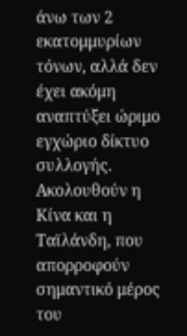άνω των 2 εκατομμυρίων τόνων, αλλά δεν έχει ακόμη αναπτύξει ώριμο εγχώριο δίκτυο συλλογής. Ακολουθούν η Κίνα και η Ταϊλάνδη, που απορροφούν σημαντικό μέρος του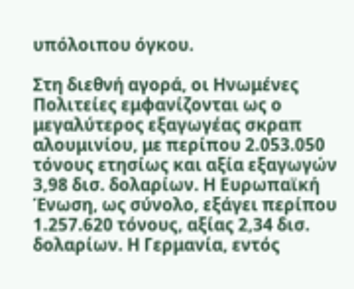υπόλοιπου όγκου.

Στη διεθνή αγορά, οι Ηνωμένες Πολιτείες εμφανίζονται ως ο μεγαλύτερος εξαγωγέας σκραπ αλουμινίου, με περίπου 2.053.050 τόνους ετησίως και αξία εξαγωγών 3,98 δισ. δολαρίων. Η Ευρωπαϊκή Ένωση, ως σύνολο, εξάγει περίπου 1.257.620 τόνους, αξίας 2,34 δισ. δολαρίων. Η Γερμανία, εντός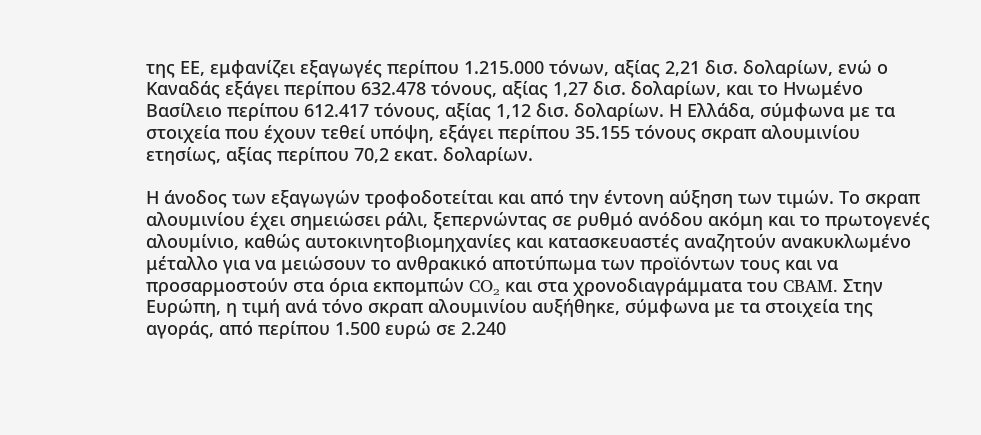της ΕΕ, εμφανίζει εξαγωγές περίπου 1.215.000 τόνων, αξίας 2,21 δισ. δολαρίων, ενώ ο Καναδάς εξάγει περίπου 632.478 τόνους, αξίας 1,27 δισ. δολαρίων, και το Ηνωμένο Βασίλειο περίπου 612.417 τόνους, αξίας 1,12 δισ. δολαρίων. Η Ελλάδα, σύμφωνα με τα στοιχεία που έχουν τεθεί υπόψη, εξάγει περίπου 35.155 τόνους σκραπ αλουμινίου ετησίως, αξίας περίπου 70,2 εκατ. δολαρίων.

Η άνοδος των εξαγωγών τροφοδοτείται και από την έντονη αύξηση των τιμών. Το σκραπ αλουμινίου έχει σημειώσει ράλι, ξεπερνώντας σε ρυθμό ανόδου ακόμη και το πρωτογενές αλουμίνιο, καθώς αυτοκινητοβιομηχανίες και κατασκευαστές αναζητούν ανακυκλωμένο μέταλλο για να μειώσουν το ανθρακικό αποτύπωμα των προϊόντων τους και να προσαρμοστούν στα όρια εκπομπών CO₂ και στα χρονοδιαγράμματα του CBAM. Στην Ευρώπη, η τιμή ανά τόνο σκραπ αλουμινίου αυξήθηκε, σύμφωνα με τα στοιχεία της αγοράς, από περίπου 1.500 ευρώ σε 2.240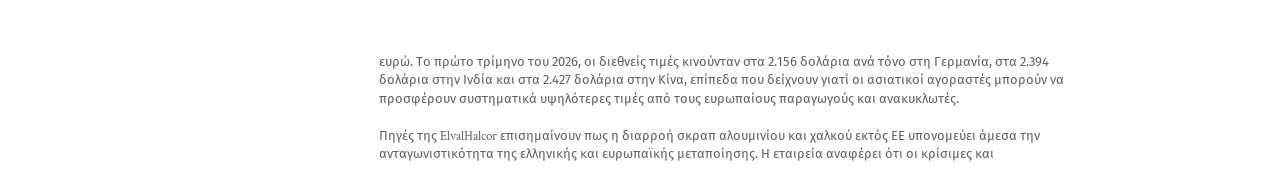ευρώ. Το πρώτο τρίμηνο του 2026, οι διεθνείς τιμές κινούνταν στα 2.156 δολάρια ανά τόνο στη Γερμανία, στα 2.394 δολάρια στην Ινδία και στα 2.427 δολάρια στην Κίνα, επίπεδα που δείχνουν γιατί οι ασιατικοί αγοραστές μπορούν να προσφέρουν συστηματικά υψηλότερες τιμές από τους ευρωπαίους παραγωγούς και ανακυκλωτές.

Πηγές της ElvalHalcor επισημαίνουν πως η διαρροή σκραπ αλουμινίου και χαλκού εκτός ΕΕ υπονομεύει άμεσα την ανταγωνιστικότητα της ελληνικής και ευρωπαϊκής μεταποίησης. Η εταιρεία αναφέρει ότι οι κρίσιμες και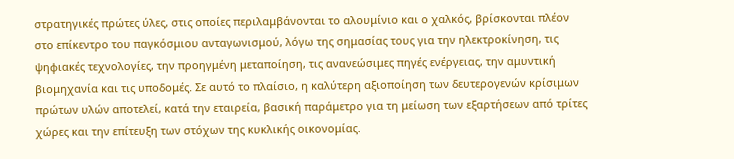στρατηγικές πρώτες ύλες, στις οποίες περιλαμβάνονται το αλουμίνιο και ο χαλκός, βρίσκονται πλέον στο επίκεντρο του παγκόσμιου ανταγωνισμού, λόγω της σημασίας τους για την ηλεκτροκίνηση, τις ψηφιακές τεχνολογίες, την προηγμένη μεταποίηση, τις ανανεώσιμες πηγές ενέργειας, την αμυντική βιομηχανία και τις υποδομές. Σε αυτό το πλαίσιο, η καλύτερη αξιοποίηση των δευτερογενών κρίσιμων πρώτων υλών αποτελεί, κατά την εταιρεία, βασική παράμετρο για τη μείωση των εξαρτήσεων από τρίτες χώρες και την επίτευξη των στόχων της κυκλικής οικονομίας.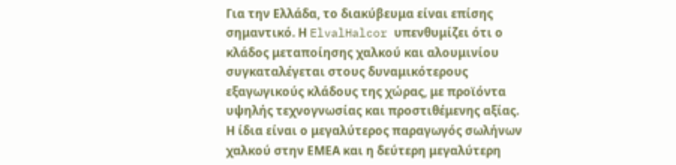Για την Ελλάδα, το διακύβευμα είναι επίσης σημαντικό. Η ElvalHalcor υπενθυμίζει ότι ο κλάδος μεταποίησης χαλκού και αλουμινίου συγκαταλέγεται στους δυναμικότερους εξαγωγικούς κλάδους της χώρας, με προϊόντα υψηλής τεχνογνωσίας και προστιθέμενης αξίας. Η ίδια είναι ο μεγαλύτερος παραγωγός σωλήνων χαλκού στην ΕΜΕΑ και η δεύτερη μεγαλύτερη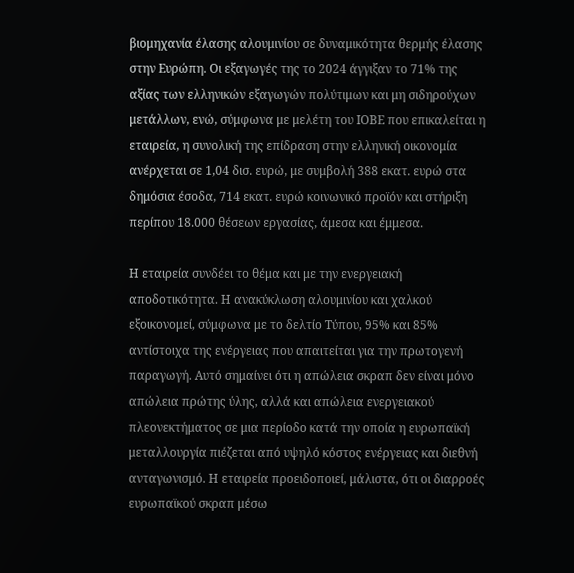βιομηχανία έλασης αλουμινίου σε δυναμικότητα θερμής έλασης στην Ευρώπη. Οι εξαγωγές της το 2024 άγγιξαν το 71% της αξίας των ελληνικών εξαγωγών πολύτιμων και μη σιδηρούχων μετάλλων, ενώ, σύμφωνα με μελέτη του ΙΟΒΕ που επικαλείται η εταιρεία, η συνολική της επίδραση στην ελληνική οικονομία ανέρχεται σε 1,04 δισ. ευρώ, με συμβολή 388 εκατ. ευρώ στα δημόσια έσοδα, 714 εκατ. ευρώ κοινωνικό προϊόν και στήριξη περίπου 18.000 θέσεων εργασίας, άμεσα και έμμεσα.

Η εταιρεία συνδέει το θέμα και με την ενεργειακή αποδοτικότητα. Η ανακύκλωση αλουμινίου και χαλκού εξοικονομεί, σύμφωνα με το δελτίο Τύπου, 95% και 85% αντίστοιχα της ενέργειας που απαιτείται για την πρωτογενή παραγωγή. Αυτό σημαίνει ότι η απώλεια σκραπ δεν είναι μόνο απώλεια πρώτης ύλης, αλλά και απώλεια ενεργειακού πλεονεκτήματος σε μια περίοδο κατά την οποία η ευρωπαϊκή μεταλλουργία πιέζεται από υψηλό κόστος ενέργειας και διεθνή ανταγωνισμό. Η εταιρεία προειδοποιεί, μάλιστα, ότι οι διαρροές ευρωπαϊκού σκραπ μέσω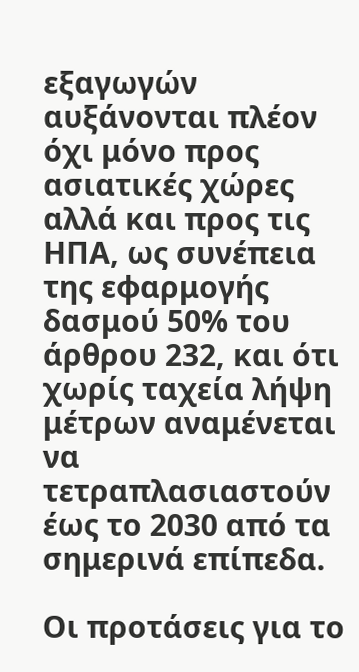εξαγωγών αυξάνονται πλέον όχι μόνο προς ασιατικές χώρες αλλά και προς τις ΗΠΑ, ως συνέπεια της εφαρμογής δασμού 50% του άρθρου 232, και ότι χωρίς ταχεία λήψη μέτρων αναμένεται να τετραπλασιαστούν έως το 2030 από τα σημερινά επίπεδα.

Οι προτάσεις για το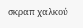σκραπ χαλκού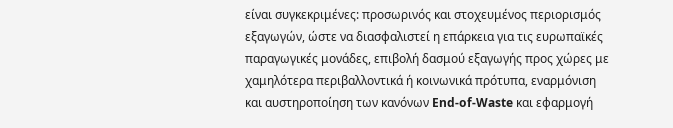είναι συγκεκριμένες: προσωρινός και στοχευμένος περιορισμός εξαγωγών, ώστε να διασφαλιστεί η επάρκεια για τις ευρωπαϊκές παραγωγικές μονάδες, επιβολή δασμού εξαγωγής προς χώρες με χαμηλότερα περιβαλλοντικά ή κοινωνικά πρότυπα, εναρμόνιση και αυστηροποίηση των κανόνων End-of-Waste και εφαρμογή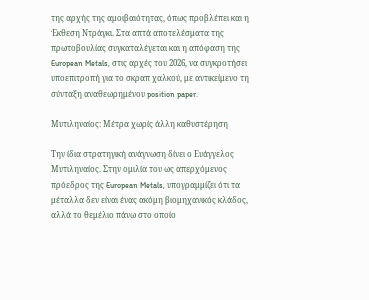της αρχής της αμοιβαιότητας, όπως προβλέπει και η Έκθεση Ντράγκι. Στα απτά αποτελέσματα της πρωτοβουλίας συγκαταλέγεται και η απόφαση της European Metals, στις αρχές του 2026, να συγκροτήσει υποεπιτροπή για το σκραπ χαλκού, με αντικείμενο τη σύνταξη αναθεωρημένου position paper.

Μυτιληναίος: Μέτρα χωρίς άλλη καθυστέρηση

Την ίδια στρατηγική ανάγνωση δίνει ο Ευάγγελος Μυτιληναίος. Στην ομιλία του ως απερχόμενος πρόεδρος της European Metals, υπογραμμίζει ότι τα μέταλλα δεν είναι ένας ακόμη βιομηχανικός κλάδος, αλλά το θεμέλιο πάνω στο οποίο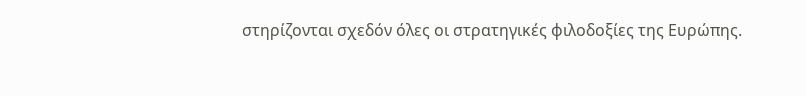στηρίζονται σχεδόν όλες οι στρατηγικές φιλοδοξίες της Ευρώπης.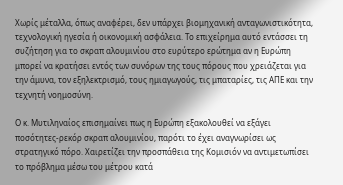Χωρίς μέταλλα, όπως αναφέρει, δεν υπάρχει βιομηχανική ανταγωνιστικότητα, τεχνολογική ηγεσία ή οικονομική ασφάλεια. Το επιχείρημα αυτό εντάσσει τη συζήτηση για το σκραπ αλουμινίου στο ευρύτερο ερώτημα αν η Ευρώπη μπορεί να κρατήσει εντός των συνόρων της τους πόρους που χρειάζεται για την άμυνα, τον εξηλεκτρισμό, τους ημιαγωγούς, τις μπαταρίες, τις ΑΠΕ και την τεχνητή νοημοσύνη.

Ο κ. Μυτιληναίος επισημαίνει πως η Ευρώπη εξακολουθεί να εξάγει ποσότητες-ρεκόρ σκραπ αλουμινίου, παρότι το έχει αναγνωρίσει ως στρατηγικό πόρο. Χαιρετίζει την προσπάθεια της Κομισιόν να αντιμετωπίσει το πρόβλημα μέσω του μέτρου κατά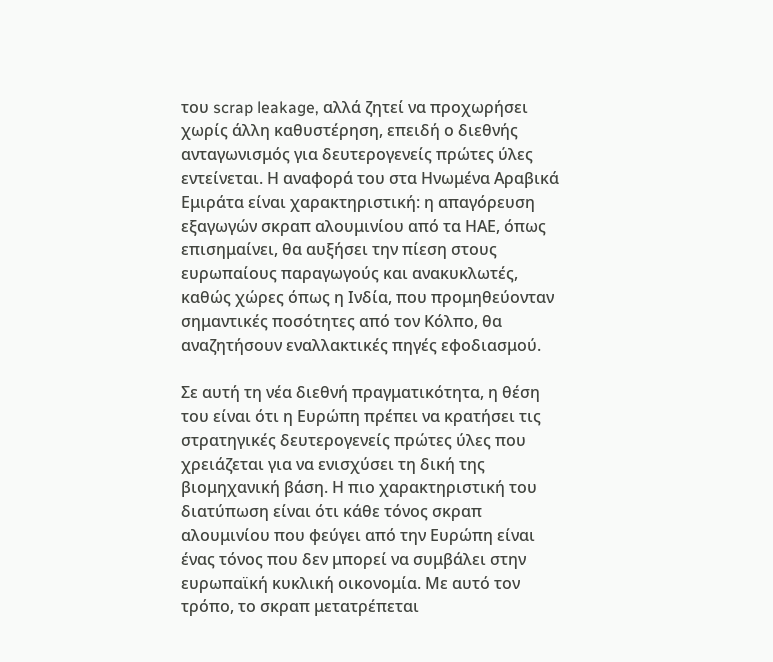του scrap leakage, αλλά ζητεί να προχωρήσει χωρίς άλλη καθυστέρηση, επειδή ο διεθνής ανταγωνισμός για δευτερογενείς πρώτες ύλες εντείνεται. Η αναφορά του στα Ηνωμένα Αραβικά Εμιράτα είναι χαρακτηριστική: η απαγόρευση εξαγωγών σκραπ αλουμινίου από τα ΗΑΕ, όπως επισημαίνει, θα αυξήσει την πίεση στους ευρωπαίους παραγωγούς και ανακυκλωτές, καθώς χώρες όπως η Ινδία, που προμηθεύονταν σημαντικές ποσότητες από τον Κόλπο, θα αναζητήσουν εναλλακτικές πηγές εφοδιασμού.

Σε αυτή τη νέα διεθνή πραγματικότητα, η θέση του είναι ότι η Ευρώπη πρέπει να κρατήσει τις στρατηγικές δευτερογενείς πρώτες ύλες που χρειάζεται για να ενισχύσει τη δική της βιομηχανική βάση. Η πιο χαρακτηριστική του διατύπωση είναι ότι κάθε τόνος σκραπ αλουμινίου που φεύγει από την Ευρώπη είναι ένας τόνος που δεν μπορεί να συμβάλει στην ευρωπαϊκή κυκλική οικονομία. Με αυτό τον τρόπο, το σκραπ μετατρέπεται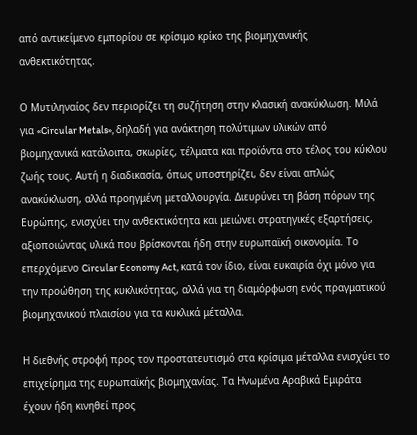από αντικείμενο εμπορίου σε κρίσιμο κρίκο της βιομηχανικής ανθεκτικότητας.

Ο Μυτιληναίος δεν περιορίζει τη συζήτηση στην κλασική ανακύκλωση. Μιλά για «Circular Metals», δηλαδή για ανάκτηση πολύτιμων υλικών από βιομηχανικά κατάλοιπα, σκωρίες, τέλματα και προϊόντα στο τέλος του κύκλου ζωής τους. Αυτή η διαδικασία, όπως υποστηρίζει, δεν είναι απλώς ανακύκλωση, αλλά προηγμένη μεταλλουργία. Διευρύνει τη βάση πόρων της Ευρώπης, ενισχύει την ανθεκτικότητα και μειώνει στρατηγικές εξαρτήσεις, αξιοποιώντας υλικά που βρίσκονται ήδη στην ευρωπαϊκή οικονομία. Το επερχόμενο Circular Economy Act, κατά τον ίδιο, είναι ευκαιρία όχι μόνο για την προώθηση της κυκλικότητας, αλλά για τη διαμόρφωση ενός πραγματικού βιομηχανικού πλαισίου για τα κυκλικά μέταλλα.

Η διεθνής στροφή προς τον προστατευτισμό στα κρίσιμα μέταλλα ενισχύει το επιχείρημα της ευρωπαϊκής βιομηχανίας. Τα Ηνωμένα Αραβικά Εμιράτα έχουν ήδη κινηθεί προς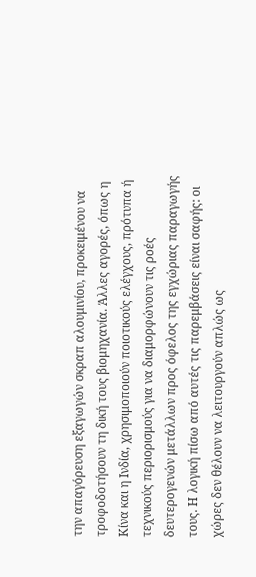την απαγόρευση εξαγωγών σκραπ αλουμινίου, προκειμένου να τροφοδοτήσουν τη δική τους βιομηχανία. Άλλες αγορές, όπως η Κίνα και η Ινδία, χρησιμοποιούν ποιοτικούς ελέγχους, πρότυπα ή τεχνικούς περιορισμούς για να διαμορφώνουν τις ροές δευτερογενών μετάλλων προς όφελος της εγχώριας παραγωγής τους. Η λογική πίσω από αυτές τις παρεμβάσεις είναι σαφής: οι χώρες δεν θέλουν να λειτουργούν απλώς ως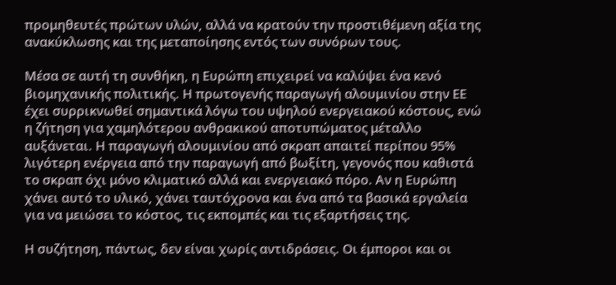προμηθευτές πρώτων υλών, αλλά να κρατούν την προστιθέμενη αξία της ανακύκλωσης και της μεταποίησης εντός των συνόρων τους.

Μέσα σε αυτή τη συνθήκη, η Ευρώπη επιχειρεί να καλύψει ένα κενό βιομηχανικής πολιτικής. Η πρωτογενής παραγωγή αλουμινίου στην ΕΕ έχει συρρικνωθεί σημαντικά λόγω του υψηλού ενεργειακού κόστους, ενώ η ζήτηση για χαμηλότερου ανθρακικού αποτυπώματος μέταλλο αυξάνεται. Η παραγωγή αλουμινίου από σκραπ απαιτεί περίπου 95% λιγότερη ενέργεια από την παραγωγή από βωξίτη, γεγονός που καθιστά το σκραπ όχι μόνο κλιματικό αλλά και ενεργειακό πόρο. Αν η Ευρώπη χάνει αυτό το υλικό, χάνει ταυτόχρονα και ένα από τα βασικά εργαλεία για να μειώσει το κόστος, τις εκπομπές και τις εξαρτήσεις της.

Η συζήτηση, πάντως, δεν είναι χωρίς αντιδράσεις. Οι έμποροι και οι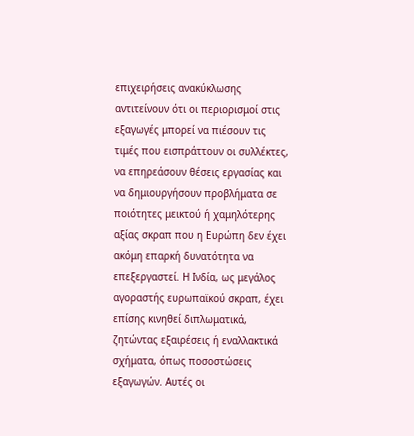επιχειρήσεις ανακύκλωσης αντιτείνουν ότι οι περιορισμοί στις εξαγωγές μπορεί να πιέσουν τις τιμές που εισπράττουν οι συλλέκτες, να επηρεάσουν θέσεις εργασίας και να δημιουργήσουν προβλήματα σε ποιότητες μεικτού ή χαμηλότερης αξίας σκραπ που η Ευρώπη δεν έχει ακόμη επαρκή δυνατότητα να επεξεργαστεί. Η Ινδία, ως μεγάλος αγοραστής ευρωπαϊκού σκραπ, έχει επίσης κινηθεί διπλωματικά, ζητώντας εξαιρέσεις ή εναλλακτικά σχήματα, όπως ποσοστώσεις εξαγωγών. Αυτές οι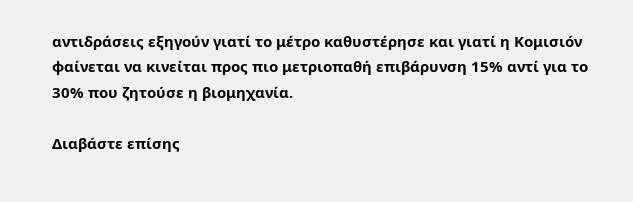αντιδράσεις εξηγούν γιατί το μέτρο καθυστέρησε και γιατί η Κομισιόν φαίνεται να κινείται προς πιο μετριοπαθή επιβάρυνση 15% αντί για το 30% που ζητούσε η βιομηχανία.

Διαβάστε επίσης